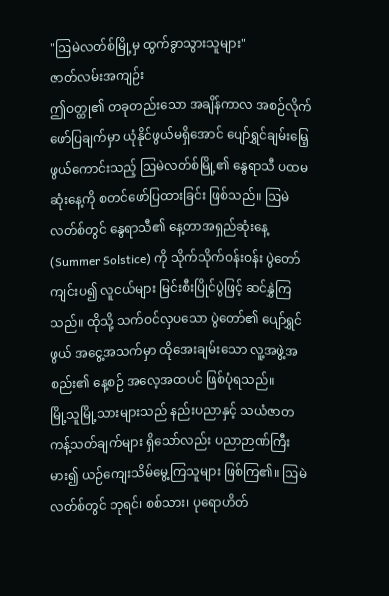"ဩမဲလတ်စ်မြို့မှ ထွက်ခွာသွားသူများ"
ဇာတ်လမ်းအကျဉ်း
ဤဝတ္ထု၏ တခုတည်းသော အချိန်ကာလ အစဉ်လိုက် ဖော်ပြချက်မှာ ယုံနိုင်ဖွယ်မရှိအောင် ပျော်ရွှင်ချမ်းမြေ့ဖွယ်ကောင်းသည့် ဩမဲလတ်စ်မြို့၏ နွေရာသီ ပထမဆုံးနေ့ကို စတင်ဖော်ပြထားခြင်း ဖြစ်သည်။ ဩမဲလတ်စ်တွင် နွေရာသီ၏ နေ့တာအရှည်ဆုံးနေ့ (Summer Solstice) ကို သိုက်သိုက်ဝန်းဝန်း ပွဲတော်ကျင်းပ၍ လူငယ်များ မြင်းစီးပြိုင်ပွဲဖြင့် ဆင်နွှဲကြသည်။ ထိုသို့ သက်ဝင်လှပသော ပွဲတော်၏ ပျော်ရွှင်ဖွယ် အငွေ့အသက်မှာ ထိုအေးချမ်းသော လူ့အဖွဲ့အစည်း၏ နေ့စဉ် အလေ့အထပင် ဖြစ်ပုံရသည်။
မြို့သူမြို့သားများသည် နည်းပညာနှင့် သယံဇာတ ကန့်သတ်ချက်များ ရှိသော်လည်း ပညာဉာဏ်ကြီးမား၍ ယဉ်ကျေးသိမ်မွေ့ကြသူများ ဖြစ်ကြ၏။ ဩမဲလတ်စ်တွင် ဘုရင်၊ စစ်သား၊ ပုရောဟိတ်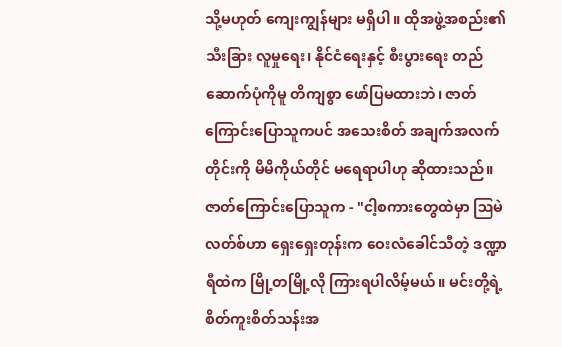သို့မဟုတ် ကျေးကျွန်များ မရှိပါ။ ထိုအဖွဲ့အစည်း၏ သီးခြား လူမှုရေး၊ နိုင်ငံရေးနှင့် စီးပွားရေး တည်ဆောက်ပုံကိုမူ တိကျစွာ ဖော်ပြမထားဘဲ၊ ဇာတ်ကြောင်းပြောသူကပင် အသေးစိတ် အချက်အလက်တိုင်းကို မိမိကိုယ်တိုင် မရေရာပါဟု ဆိုထားသည်။
ဇာတ်ကြောင်းပြောသူက - "ငါ့စကားတွေထဲမှာ ဩမဲလတ်စ်ဟာ ရှေးရှေးတုန်းက ဝေးလံခေါင်သီတဲ့ ဒဏ္ဍာရီထဲက မြို့တမြို့လို ကြားရပါလိမ့်မယ်။ မင်းတို့ရဲ့ စိတ်ကူးစိတ်သန်းအ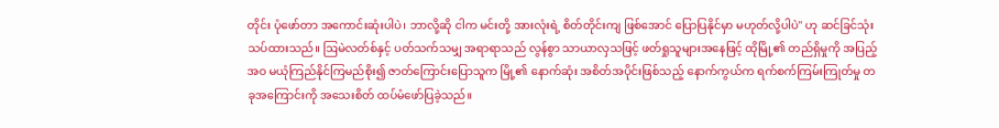တိုင်း ပုံဖော်တာ အကောင်းဆုံးပါပဲ၊ ဘာလို့ဆို ငါက မင်းတို့ အားလုံးရဲ့ စိတ်တိုင်းကျ ဖြစ်အောင် ပြောပြနိုင်မှာ မဟုတ်လို့ပါပဲ" ဟု ဆင်ခြင်သုံးသပ်ထားသည်။ ဩမဲလတ်စ်နှင့် ပတ်သက်သမျှ အရာရာသည် လွန်စွာ သာယာလှသဖြင့် ဖတ်ရှုသူများအနေဖြင့် ထိုမြို့၏ တည်ရှိမှုကို အပြည့်အဝ မယုံကြည်နိုင်ကြမည်စိုး၍ ဇာတ်ကြောင်းပြောသူက မြို့၏ နောက်ဆုံး အစိတ်အပိုင်းဖြစ်သည့် နောက်ကွယ်က ရက်စက်ကြမ်းကြုတ်မှု တခုအကြောင်းကို အသေးစိတ် ထပ်မံဖော်ပြခဲ့သည်။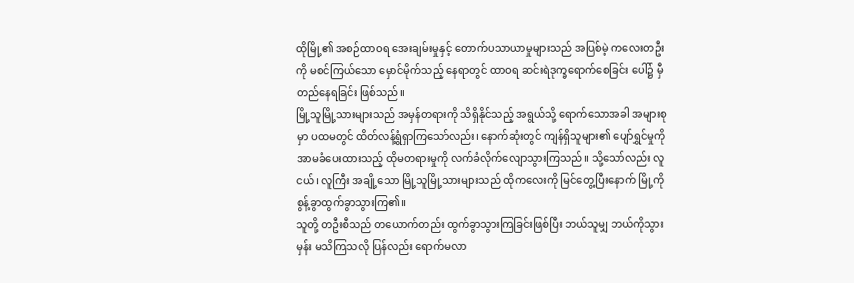ထိုမြို့၏ အစဉ်ထာဝရ အေးချမ်းမှုနှင့် တောက်ပသာယာမှုများသည် အပြစ်မဲ့ ကလေးတဦးကို မစင်ကြယ်သော မှောင်မိုက်သည့် နေရာတွင် ထာဝရ ဆင်းရဲဒုက္ခရောက်စေခြင်း ပေါ်၌ မှီတည်နေရခြင်း ဖြစ်သည်။
မြို့သူမြို့သားများသည် အမှန်တရားကို သိရှိနိုင်သည့် အရွယ်သို့ ရောက်သောအခါ အများစုမှာ ပထမတွင် ထိတ်လန့်ရွံရှာကြသော်လည်း၊ နောက်ဆုံးတွင် ကျန်ရှိသူများ၏ ပျော်ရွှင်မှုကို အာမခံပေးထားသည့် ထိုမတရားမှုကို လက်ခံလိုက်လျောသွားကြသည်။ သို့သော်လည်း လူငယ်၊ လူကြီး အချို့သော မြို့သူမြို့သားများသည် ထိုကလေးကို မြင်တွေ့ပြီးနောက် မြို့ကို စွန့်ခွာထွက်ခွာသွားကြ၏။
သူတို့ တဦးစီသည် တယောက်တည်း ထွက်ခွာသွားကြခြင်းဖြစ်ပြီး ဘယ်သူမျှ ဘယ်ကိုသွားမှန်း မသိကြသလို ပြန်လည်း ရောက်မလာ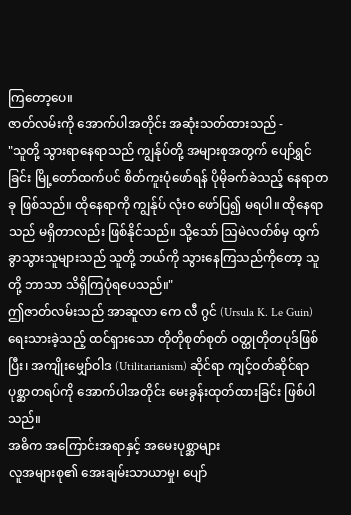ကြတော့ပေ။
ဇာတ်လမ်းကို အောက်ပါအတိုင်း အဆုံးသတ်ထားသည် -
"သူတို့ သွားရာနေရာသည် ကျွန်ုပ်တို့ အများစုအတွက် ပျော်ရွှင်ခြင်း မြို့တော်ထက်ပင် စိတ်ကူးပုံဖော်ရန် ပိုမိုခက်ခဲသည့် နေရာတခု ဖြစ်သည်။ ထိုနေရာကို ကျွန်ုပ် လုံးဝ ဖော်ပြ၍ မရပါ။ ထိုနေရာသည် မရှိတာလည်း ဖြစ်နိုင်သည်။ သို့သော် ဩမဲလတ်စ်မှ ထွက်ခွာသွားသူများသည် သူတို့ ဘယ်ကို သွားနေကြသည်ကိုတော့ သူတို့ ဘာသာ သိရှိကြပုံရပေသည်။"
ဤဇာတ်လမ်းသည် အာဆူလာ ကေ လီ ဂွင် (Ursula K. Le Guin) ရေးသားခဲ့သည့် ထင်ရှားသော တိုတိုစုတ်စုတ် ဝတ္ထုတိုတပုဒ်ဖြစ်ပြီး၊ အကျိုးမျှော်ဝါဒ (Utilitarianism) ဆိုင်ရာ ကျင့်ဝတ်ဆိုင်ရာ ပုစ္ဆာတရပ်ကို အောက်ပါအတိုင်း မေးခွန်းထုတ်ထားခြင်း ဖြစ်ပါသည်။
အဓိက အကြောင်းအရာနှင့် အမေးပုစ္ဆာများ
လူအများစု၏ အေးချမ်းသာယာမှု၊ ပျော်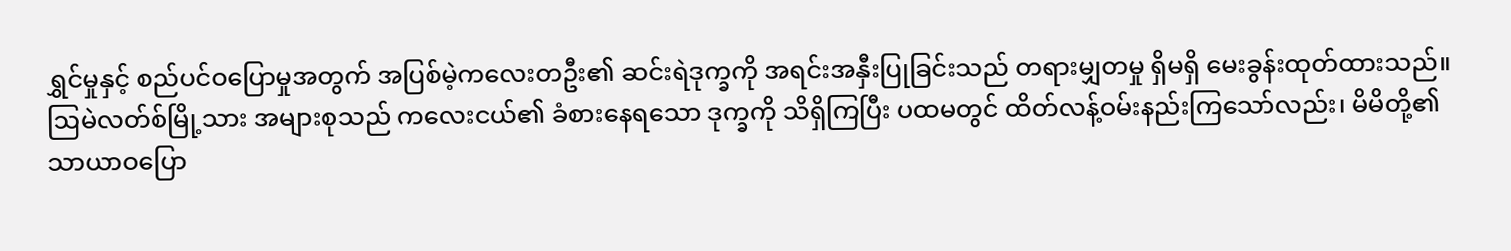ရွှင်မှုနှင့် စည်ပင်ဝပြောမှုအတွက် အပြစ်မဲ့ကလေးတဦး၏ ဆင်းရဲဒုက္ခကို အရင်းအနှီးပြုခြင်းသည် တရားမျှတမှု ရှိမရှိ မေးခွန်းထုတ်ထားသည်။
ဩမဲလတ်စ်မြို့သား အများစုသည် ကလေးငယ်၏ ခံစားနေရသော ဒုက္ခကို သိရှိကြပြီး ပထမတွင် ထိတ်လန့်ဝမ်းနည်းကြသော်လည်း၊ မိမိတို့၏ သာယာဝပြော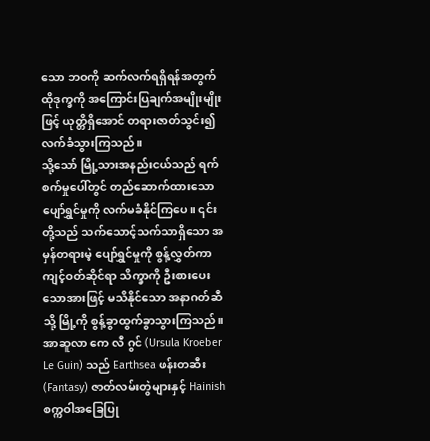သော ဘဝကို ဆက်လက်ရရှိရန်အတွက် ထိုဒုက္ခကို အကြောင်းပြချက်အမျိုးမျိုးဖြင့် ယုတ္တိရှိအောင် တရားဇာတ်သွင်း၍ လက်ခံသွားကြသည်။
သို့သော် မြို့သားအနည်းငယ်သည် ရက်စက်မှုပေါ်တွင် တည်ဆောက်ထားသော ပျော်ရွှင်မှုကို လက်မခံနိုင်ကြပေ။ ၎င်းတို့သည် သက်သောင့်သက်သာရှိသော အမှန်တရားမဲ့ ပျော်ရွှင်မှုကို စွန့်လွှတ်ကာ ကျင့်ဝတ်ဆိုင်ရာ သိက္ခာကို ဦးစားပေးသောအားဖြင့် မသိနိုင်သော အနာဂတ်ဆီသို့ မြို့ကို စွန့်ခွာထွက်ခွာသွားကြသည်။
အာဆူလာ ကေ လီ ဂွင် (Ursula Kroeber Le Guin) သည် Earthsea ဖန်းတဆီး (Fantasy) ဇာတ်လမ်းတွဲများနှင့် Hainish စက္ကဝါအခြေပြု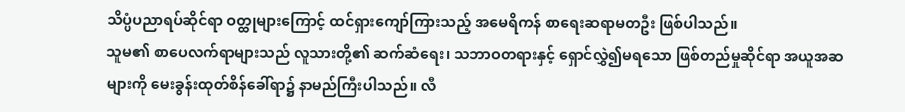သိပ္ပံပညာရပ်ဆိုင်ရာ ဝတ္ထုများကြောင့် ထင်ရှားကျော်ကြားသည့် အမေရိကန် စာရေးဆရာမတဦး ဖြစ်ပါသည်။
သူမ၏ စာပေလက်ရာများသည် လူသားတို့၏ ဆက်ဆံရေး၊ သဘာဝတရားနှင့် ရှောင်လွှဲ၍မရသော ဖြစ်တည်မှုဆိုင်ရာ အယူအဆများကို မေးခွန်းထုတ်စိန်ခေါ်ရာ၌ နာမည်ကြီးပါသည်။ လီ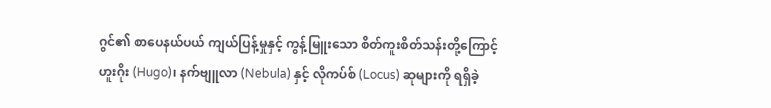ဂွင်၏ စာပေနယ်ပယ် ကျယ်ပြန့်မှုနှင့် ကွန့်မြူးသော စိတ်ကူးစိတ်သန်းတို့ကြောင့် ဟူးဂိုး (Hugo)၊ နက်ဗျူလာ (Nebula) နှင့် လိုကပ်စ် (Locus) ဆုများကို ရရှိခဲ့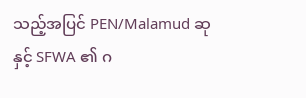သည့်အပြင် PEN/Malamud ဆုနှင့် SFWA ၏ ဂ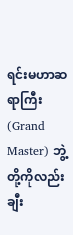ရင်းမဟာဆရာကြီး (Grand Master) ဘွဲ့တို့ကိုလည်း ချီး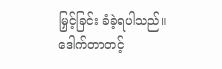မြှင့်ခြင်း ခံခဲ့ရပါသည်။
ဒေါက်တာတင့်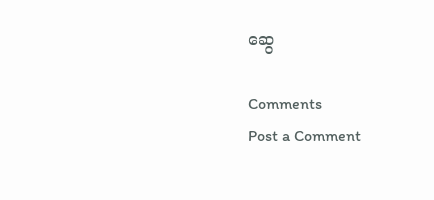ဆွေ

Comments
Post a Comment